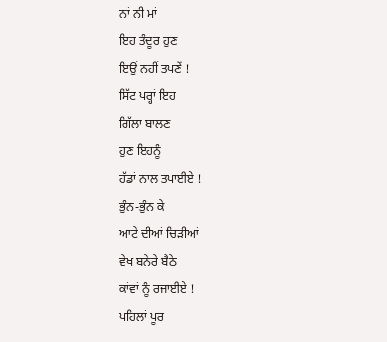ਨਾਂ ਨੀ ਮਾਂ
ਇਹ ਤੰਦੂਰ ਹੁਣ
ਇਉਂ ਨਹੀਂ ਤਪਣੇਂ !
ਸਿੱਟ ਪਰ੍ਹਾਂ ਇਹ
ਗਿੱਲਾ ਬਾਲਣ
ਹੁਣ ਇਹਨੂੰ
ਹੱਡਾਂ ਨਾਲ ਤਪਾਈਏ !
ਭੁੰਨ-ਭੁੰਨ ਕੇ
ਆਟੇ ਦੀਆਂ ਚਿੜੀਆਂ
ਵੇਖ ਬਨੇਰੇ ਬੈਠੇ
ਕਾਂਵਾਂ ਨੂੰ ਰਜਾਈਏ !
ਪਹਿਲਾਂ ਪੂਰ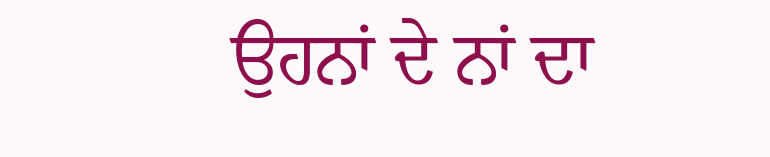ਉਹਨਾਂ ਦੇ ਨਾਂ ਦਾ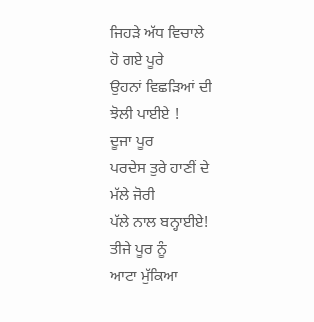ਜਿਹੜੇ ਅੱਧ ਵਿਚਾਲੇ
ਹੋ ਗਏ ਪੂਰੇ
ਉਹਨਾਂ ਵਿਛੜਿਆਂ ਦੀ
ਝੋਲੀ ਪਾਈਏ !
ਦੂਜਾ ਪੂਰ
ਪਰਦੇਸ ਤੁਰੇ ਹਾਣੀਂ ਦੇ
ਮੱਲੇ ਜੋਰੀ
ਪੱਲੇ ਨਾਲ ਬਨ੍ਹਾਈਏ!
ਤੀਜੇ ਪੂਰ ਨੂੰ
ਆਟਾ ਮੁੱਕਿਆ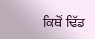ਕਿਥੋਂ ਢਿੱਡ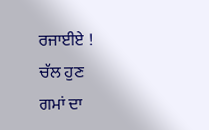ਰਜਾਈਏ !
ਚੱਲ ਹੁਣ
ਗਮਾਂ ਦਾ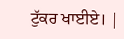ਟੁੱਕਰ ਖਾਈਏ। |